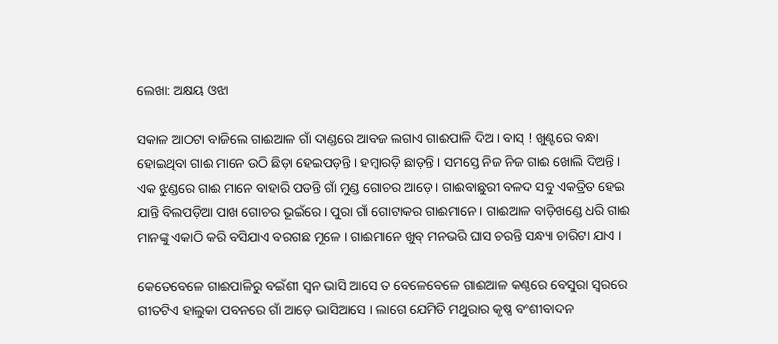ଲେଖା: ଅକ୍ଷୟ ଓଝା

ସକାଳ ଆଠଟା ବାଜିଲେ ଗାଈଆଳ ଗାଁ ଦାଣ୍ଡରେ ଆବଜ ଲଗାଏ ଗାଈପାଳି ଦିଅ । ବାସ୍ ! ଖୁଣ୍ଟରେ ବନ୍ଧା ହୋଇଥିବା ଗାଈ ମାନେ ଉଠି ଛିଡ଼ା ହେଇପଡ଼ନ୍ତି । ହମ୍ବାରଡ଼ି ଛାଡ଼ନ୍ତି । ସମସ୍ତେ ନିଜ ନିଜ ଗାଈ ଖୋଲି ଦିଅନ୍ତି । ଏକ ଝୁଣ୍ଡରେ ଗାଈ ମାନେ ବାହାରି ପଡନ୍ତି ଗାଁ ମୁଣ୍ଡ ଗୋଚର ଆଡ଼େ । ଗାଈବାଛୁରୀ ବଳଦ ସବୁ ଏକତ୍ରିତ ହେଇ ଯାନ୍ତି ବିଲପଡ଼ିଆ ପାଖ ଗୋଚର ଭୂଇଁରେ । ପୁରା ଗାଁ ଗୋଟାକର ଗାଈମାନେ । ଗାଈଆଳ ବାଡ଼ିଖଣ୍ଡେ ଧରି ଗାଈ ମାନଙ୍କୁ ଏକାଠି କରି ବସିଯାଏ ବରଗଛ ମୂଳେ । ଗାଈମାନେ ଖୁବ୍ ମନଭରି ଘାସ ଚରନ୍ତି ସନ୍ଧ୍ୟା ଚାରିଟା ଯାଏ ।

କେତେବେଳେ ଗାଈପାଳିରୁ ବଇଁଶୀ ସ୍ଵନ ଭାସି ଆସେ ତ ବେଳେବେଳେ ଗାଈଆଳ କଣ୍ଠରେ ବେସୁରା ସ୍ଵରରେ ଗୀତଟିଏ ହାଲୁକା ପବନରେ ଗାଁ ଆଡ଼େ ଭାସିଆସେ । ଲାଗେ ଯେମିତି ମଥୁରାର କୃଷ୍ଣ ବଂଶୀବାଦନ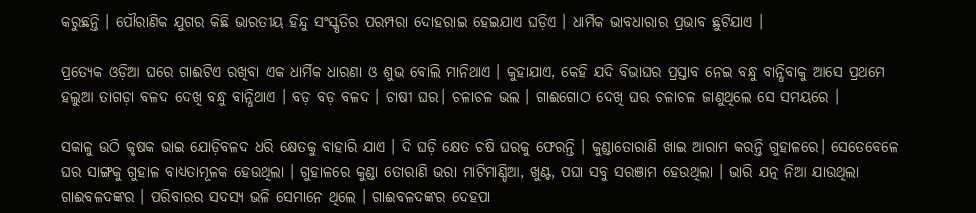କରୁଛନ୍ତି । ପୌରାଣିକ ଯୁଗର କିଛି ଭାରତୀୟ ହିନ୍ଦୁ ସଂସ୍କୃତିର ପରମ୍ପରା ଦୋହରାଇ ହେଇଯାଏ ଘଡ଼ିଏ । ଧାର୍ମିକ ଭାବଧାରାର ପ୍ରଭାବ ଛୁଟିଯାଏ ।

ପ୍ରତ୍ୟେକ ଓଡ଼ିଆ ଘରେ ଗାଈଟିଏ ରଖିବା ଏକ ଧାର୍ମିକ ଧାରଣା ଓ ଶୁଭ ବୋଲି ମାନିଥାଏ । କୁହାଯାଏ, କେହି ଯଦି ବିଭାଘର ପ୍ରସ୍ତାବ ନେଇ ବନ୍ଧୁ ବାନ୍ଧିବାକୁ ଆସେ ପ୍ରଥମେ ହଲୁଆ ତାଗଡ଼ା ବଳଦ ଦେଖି ବନ୍ଧୁ ବାନ୍ଧିଥାଏ । ବଡ଼ ବଡ଼ ବଳଦ । ଚାଷୀ ଘର। ଚଳାଚଳ ଭଲ । ଗାଈଗୋଠ ଦେଖି ଘର ଚଳାଚଳ ଜାଣୁଥିଲେ ସେ ସମୟରେ ।

ସକାଳୁ ଉଠି କୃଷକ ଭାଇ ଯୋଡ଼ିବଳଦ ଧରି କ୍ଷେତକୁ ବାହାରି ଯାଏ । ଦି ଘଡ଼ି କ୍ଷେତ ଚଷି ଘରକୁ ଫେରନ୍ତି । କୁଣ୍ଡାତୋରାଣି ଖାଇ ଆରାମ କରନ୍ତି ଗୁହାଳରେ। ସେତେବେଳେ ଘର ସାଙ୍ଗକୁ ଗୁହାଳ ବାଧ୍ୟତାମୂଳକ ହେଉଥିଲା । ଗୁହାଳରେ କୁଣ୍ଡା ତୋରାଣି ଭରା ମାଟିମାଣ୍ଡିଆ, ଖୁଣ୍ଟ, ପଘା ସବୁ ସରଞାମ ହେଉଥିଲା । ଭାରି ଯତ୍ନ ନିଆ ଯାଉଥିଲା ଗାଈବଳଦଙ୍କର । ପରିବାରର ସଦସ୍ୟ ଭଳି ସେମାନେ ଥିଲେ । ଗାଈବଳଦଙ୍କର ଦେହପା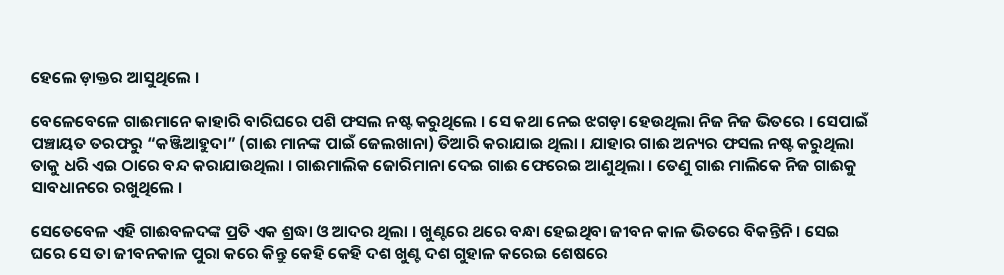ହେଲେ ଡ଼ାକ୍ତର ଆସୁଥିଲେ ।

ବେଳେବେଳେ ଗାଈମାନେ କାହାରି ବାରିଘରେ ପଶି ଫସଲ ନଷ୍ଟ କରୁଥିଲେ । ସେ କଥା ନେଇ ଝଗଡ଼ା ହେଉଥିଲା ନିଜ ନିଜ ଭିତରେ । ସେପାଇଁ ପଞ୍ଚାୟତ ତରଫରୁ “କଞ୍ଜିଆହୁଦା” (ଗାଈ ମାନଙ୍କ ପାଇଁ ଜେଲଖାନା) ତିଆରି କରାଯାଇ ଥିଲା । ଯାହାର ଗାଈ ଅନ୍ୟର ଫସଲ ନଷ୍ଟ କରୁଥିଲା ତାକୁ ଧରି ଏଇ ଠାରେ ବନ୍ଦ କରାଯାଉଥିଲା । ଗାଈମାଲିକ ଜୋରିମାନା ଦେଇ ଗାଈ ଫେରେଇ ଆଣୁଥିଲା । ତେଣୁ ଗାଈ ମାଲିକେ ନିଜ ଗାଈକୁ ସାବଧାନରେ ରଖୁଥିଲେ ।

ସେତେବେଳ ଏହି ଗାଈବଳଦଙ୍କ ପ୍ରତି ଏକ ଶ୍ରଦ୍ଧା ଓ ଆଦର ଥିଲା । ଖୁଣ୍ଟରେ ଥରେ ବନ୍ଧା ହେଇଥିବା ଜୀବନ କାଳ ଭିତରେ ବିକନ୍ତିନି । ସେଇ ଘରେ ସେ ତା ଜୀବନକାଳ ପୁରା କରେ କିନ୍ତୁ କେହି କେହି ଦଶ ଖୁଣ୍ଟ ଦଶ ଗୁହାଳ କରେଇ ଶେଷରେ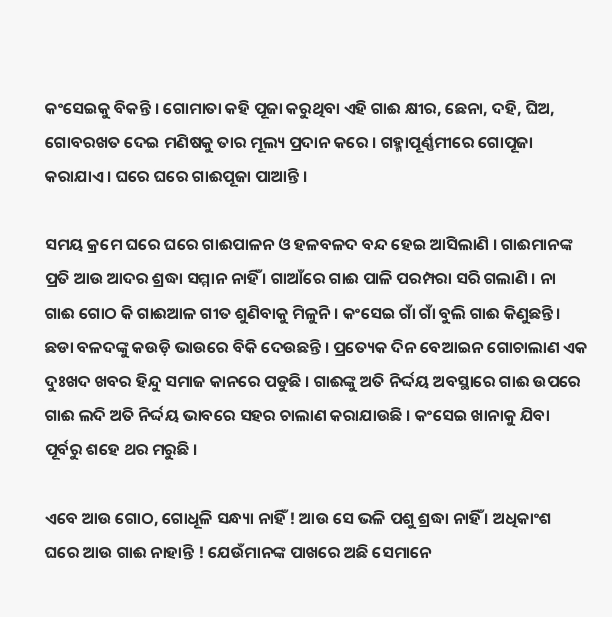କଂସେଇକୁ ବିକନ୍ତି । ଗୋମାତା କହି ପୂଜା କରୁଥିବା ଏହି ଗାଈ କ୍ଷୀର, ଛେନା, ଦହି, ଘିଅ, ଗୋବରଖତ ଦେଇ ମଣିଷକୁ ତାର ମୂଲ୍ୟ ପ୍ରଦାନ କରେ । ଗହ୍ମାପୂର୍ଣ୍ଣମୀରେ ଗୋପୂଜା କରାଯାଏ । ଘରେ ଘରେ ଗାଈପୂଜା ପାଆନ୍ତି ।

ସମୟ କ୍ରମେ ଘରେ ଘରେ ଗାଈପାଳନ ଓ ହଳବଳଦ ବନ୍ଦ ହେଇ ଆସିଲାଣି । ଗାଈମାନଙ୍କ ପ୍ରତି ଆଉ ଆଦର ଶ୍ରଦ୍ଧା ସମ୍ମାନ ନାହିଁ । ଗାଆଁରେ ଗାଈ ପାଳି ପରମ୍ପରା ସରି ଗଲାଣି । ନା ଗାଈ ଗୋଠ କି ଗାଈଆଳ ଗୀତ ଶୁଣିବାକୁ ମିଳୁନି । କଂସେଇ ଗାଁ ଗାଁ ବୁଲି ଗାଈ କିଣୁଛନ୍ତି । ଛଡା ବଳଦଙ୍କୁ କଉଡ଼ି ଭାଉରେ ବିକି ଦେଉଛନ୍ତି । ପ୍ରତ୍ୟେକ ଦିନ ବେଆଇନ ଗୋଚାଲାଣ ଏକ ଦୁଃଖଦ ଖବର ହିନ୍ଦୁ ସମାଜ କାନରେ ପଡୁଛି । ଗାଈଙ୍କୁ ଅତି ନିର୍ଦ୍ଦୟ ଅବସ୍ଥାରେ ଗାଈ ଉପରେ ଗାଈ ଲଦି ଅତି ନିର୍ଦ୍ଦୟ ଭାବରେ ସହର ଚାଲାଣ କରାଯାଉଛି । କଂସେଇ ଖାନାକୁ ଯିବା ପୂର୍ବରୁ ଶହେ ଥର ମରୁଛି ।

ଏବେ ଆଉ ଗୋଠ, ଗୋଧୂଳି ସନ୍ଧ୍ୟା ନାହିଁ ! ଆଉ ସେ ଭଳି ପଶୁ ଶ୍ରଦ୍ଧା ନାହିଁ । ଅଧିକାଂଶ ଘରେ ଆଉ ଗାଈ ନାହାନ୍ତି ! ଯେଉଁମାନଙ୍କ ପାଖରେ ଅଛି ସେମାନେ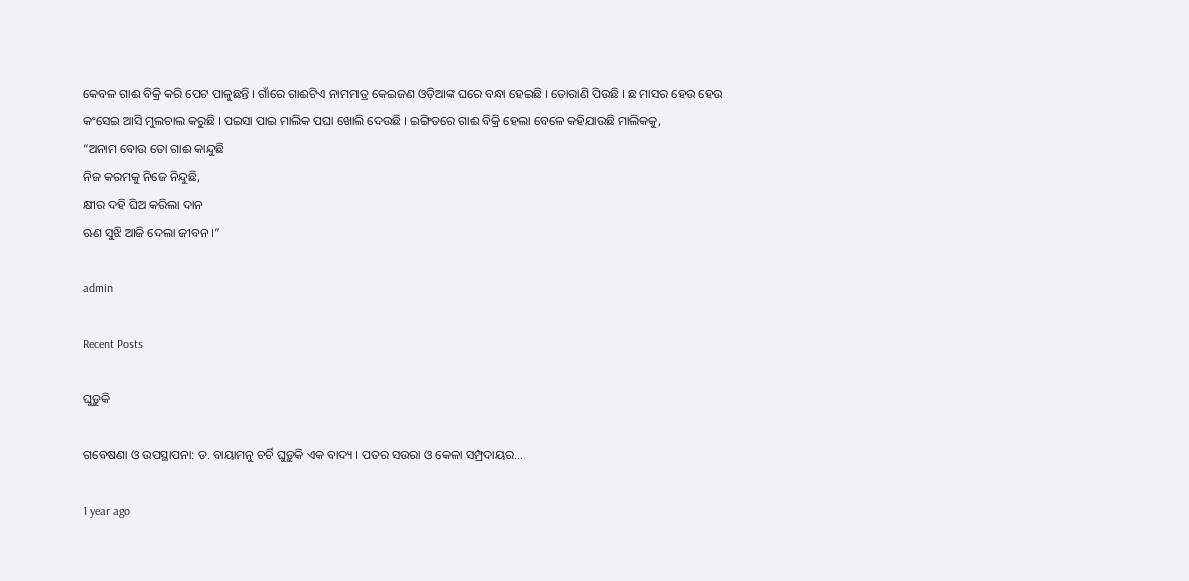କେବଳ ଗାଈ ବିକ୍ରି କରି ପେଟ ପାଳୁଛନ୍ତି । ଗାଁରେ ଗାଈଟିଏ ନାମମାତ୍ର କେଇଜଣ ଓଡ଼ିଆଙ୍କ ଘରେ ବନ୍ଧା ହେଇଛି । ତୋରାଣି ପିଉଛି । ଛ ମାସର ହେଉ ହେଉ କଂସେଇ ଆସି ମୁଲଚାଲ କରୁଛି । ପଇସା ପାଇ ମାଲିକ ପଘା ଖୋଲି ଦେଉଛି । ଇଙ୍ଗିତରେ ଗାଈ ବିକ୍ରି ହେଲା ବେଳେ କହିଯାଉଛି ମାଲିକକୁ,
“ଅନାମ ବୋଉ ତୋ ଗାଈ କାନ୍ଦୁଛି
ନିଜ କରମକୁ ନିଜେ ନିନ୍ଦୁଛି,
କ୍ଷୀର ଦହି ଘିଅ କରିଲା ଦାନ
ଋଣ ସୁଝି ଆଜି ଦେଲା ଜୀବନ ।”

admin

Recent Posts

ଘୁଡ଼ୁକି

ଗବେଷଣା ଓ ଉପସ୍ଥାପନା: ଡ. ବାୟାମନୁ ଚର୍ଚି ଘୁଡ଼ୁକି ଏକ ବାଦ୍ୟ । ପତର ସଉରା ଓ କେଳା ସମ୍ପ୍ରଦାୟର…

1 year ago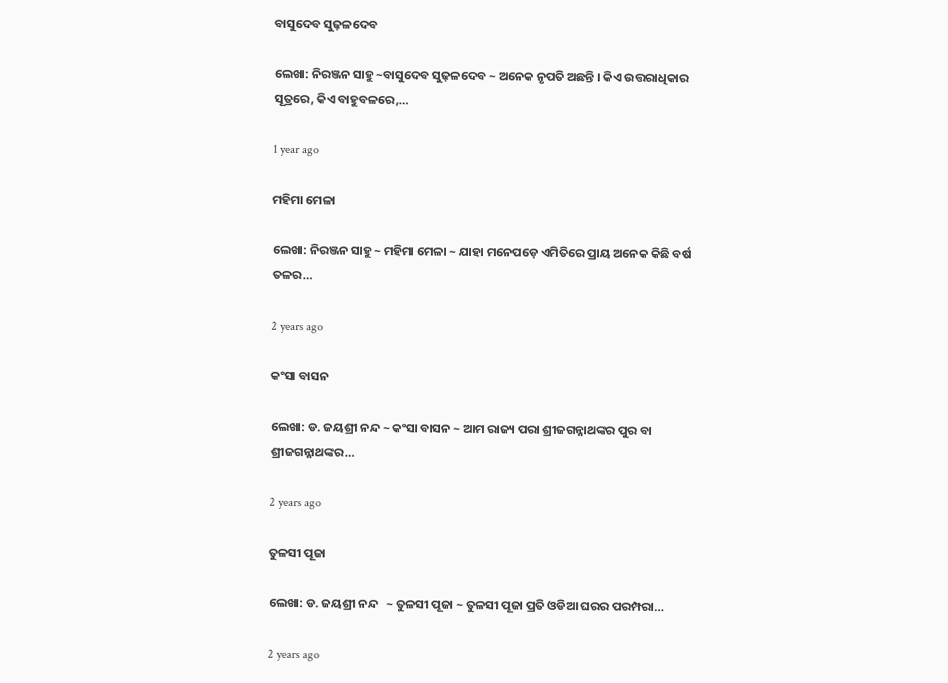ବାସୁଦେବ ସୁଢ଼ଳଦେବ

ଲେଖା: ନିରଞ୍ଜନ ସାହୁ ~ବାସୁଦେବ ସୁଢ଼ଳଦେବ ~ ଅନେକ ନୃପତି ଅଛନ୍ତି । କିଏ ଉତ୍ତରାଧିକାର ସୂତ୍ରରେ, କିଏ ବାହୁବଳରେ,…

1 year ago

ମହିମା ମେଳା

ଲେଖା: ନିରଞ୍ଜନ ସାହୁ ~ ମହିମା ମେଳା ~ ଯାହା ମନେପଡ଼େ ଏମିତିରେ ପ୍ରାୟ ଅନେକ କିଛି ବର୍ଷ ତଳର…

2 years ago

କଂସା ବାସନ

ଲେଖା: ଡ. ଜୟଶ୍ରୀ ନନ୍ଦ ~ କଂସା ବାସନ ~ ଆମ ରାଜ୍ୟ ପରା ଶ୍ରୀଜଗନ୍ନାଥଙ୍କର ପୁର ବା ଶ୍ରୀଜଗନ୍ନାଥଙ୍କର…

2 years ago

ତୁଳସୀ ପୂଜା

ଲେଖା: ଡ. ଜୟଶ୍ରୀ ନନ୍ଦ   ~ ତୁଳସୀ ପୂଜା ~ ତୁଳସୀ ପୂଜା ପ୍ରତି ଓଡିଆ ଘରର ପରମ୍ପରା…

2 years ago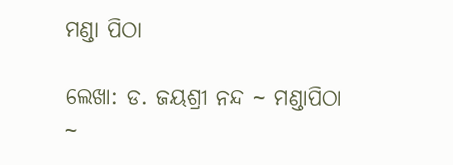ମଣ୍ଡା ପିଠା

ଲେଖା: ଡ. ଜୟଶ୍ରୀ ନନ୍ଦ ~ ମଣ୍ଡାପିଠା ~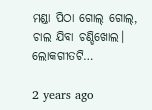ମଣ୍ଡା ପିଠା ଗୋଲ୍ ଗୋଲ୍, ଚାଲ ଯିବା ଚଣ୍ଡିଖୋଲ। ଲୋକଗୀତଟି…

2 years ago